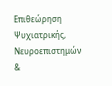Επιθεώρηση Ψυχιατρικής, Νευροεπιστημών &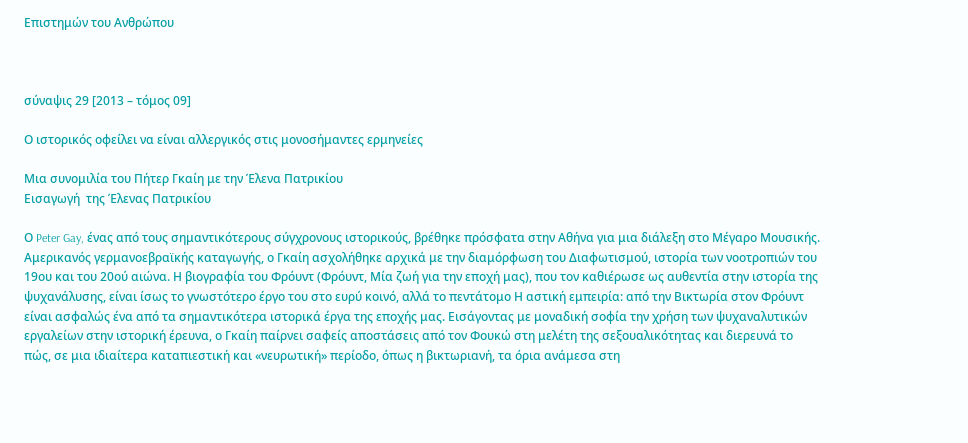Επιστημών του Ανθρώπου



σύναψις 29 [2013 – τόμος 09]

Ο ιστορικός οφείλει να είναι αλλεργικός στις μονοσήμαντες ερμηνείες

Μια συνομιλία του Πήτερ Γκαίη με την Έλενα Πατρικίου
Εισαγωγή  της Έλενας Πατρικίου

Ο Peter Gay, ένας από τους σημαντικότερους σύγχρονους ιστορικούς, βρέθηκε πρόσφατα στην Αθήνα για μια διάλεξη στο Μέγαρο Μουσικής. Αμερικανός γερμανοεβραϊκής καταγωγής, ο Γκαίη ασχολήθηκε αρχικά με την διαμόρφωση του Διαφωτισμού, ιστορία των νοοτροπιών του 19ου και του 20ού αιώνα. Η βιογραφία του Φρόυντ (Φρόυντ, Μία ζωή για την εποχή μας), που τον καθιέρωσε ως αυθεντία στην ιστορία της ψυχανάλυσης, είναι ίσως το γνωστότερο έργο του στο ευρύ κοινό, αλλά το πεντάτομο Η αστική εμπειρία: από την Βικτωρία στον Φρόυντ είναι ασφαλώς ένα από τα σημαντικότερα ιστορικά έργα της εποχής μας. Εισάγοντας με μοναδική σοφία την χρήση των ψυχαναλυτικών εργαλείων στην ιστορική έρευνα, ο Γκαίη παίρνει σαφείς αποστάσεις από τον Φουκώ στη μελέτη της σεξουαλικότητας και διερευνά το πώς, σε μια ιδιαίτερα καταπιεστική και «νευρωτική» περίοδο, όπως η βικτωριανή, τα όρια ανάμεσα στη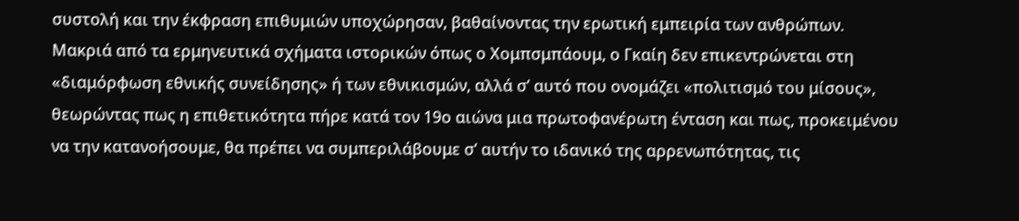συστολή και την έκφραση επιθυμιών υποχώρησαν, βαθαίνοντας την ερωτική εμπειρία των ανθρώπων. Μακριά από τα ερμηνευτικά σχήματα ιστορικών όπως ο Χομπσμπάουμ, ο Γκαίη δεν επικεντρώνεται στη «διαμόρφωση εθνικής συνείδησης» ή των εθνικισμών, αλλά σ’ αυτό που ονομάζει «πολιτισμό του μίσους», θεωρώντας πως η επιθετικότητα πήρε κατά τον 19ο αιώνα μια πρωτοφανέρωτη ένταση και πως, προκειμένου να την κατανοήσουμε, θα πρέπει να συμπεριλάβουμε σ’ αυτήν το ιδανικό της αρρενωπότητας, τις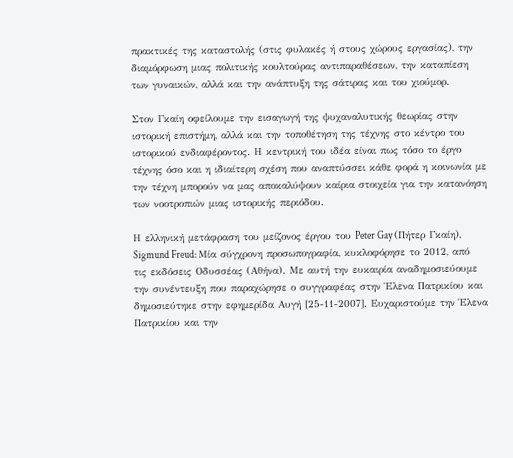πρακτικές της καταστολής (στις φυλακές ή στους χώρους εργασίας), την διαμόρφωση μιας πολιτικής κουλτούρας αντιπαραθέσεων, την καταπίεση των γυναικών, αλλά και την ανάπτυξη της σάτιρας και του χιούμορ.

Στον Γκαίη οφείλουμε την εισαγωγή της ψυχαναλυτικής θεωρίας στην ιστορική επιστήμη, αλλά και την τοποθέτηση της τέχνης στο κέντρο του ιστορικού ενδιαφέροντος. Η κεντρική του ιδέα είναι πως τόσο το έργο τέχνης όσο και η ιδιαίτερη σχέση που αναπτύσσει κάθε φορά η κοινωνία με την τέχνη μπορούν να μας αποκαλύψουν καίρια στοιχεία για την κατανόηση των νοοτροπιών μιας ιστορικής περιόδου.

Η ελληνική μετάφραση του μείζονος έργου του Peter Gay (Πήτερ Γκαίη), Sigmund Freud: Μία σύγχρονη προσωπογραφία, κυκλοφόρησε το 2012, από τις εκδόσεις Οδυσσέας (Αθήνα). Με αυτή την ευκαιρία αναδημοσιεύουμε την συνέντευξη που παραχώρησε ο συγγραφέας στην Έλενα Πατρικίου και δημοσιεύτηκε στην εφημερίδα Αυγή [25-11-2007]. Ευχαριστούμε την Έλενα Πατρικίου και την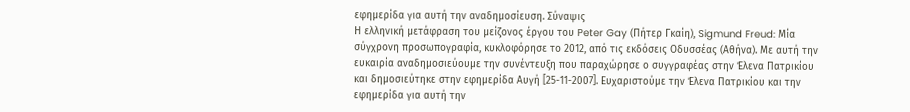εφημερίδα για αυτή την αναδημοσίευση. Σύναψις
Η ελληνική μετάφραση του μείζονος έργου του Peter Gay (Πήτερ Γκαίη), Sigmund Freud: Μία σύγχρονη προσωπογραφία, κυκλοφόρησε το 2012, από τις εκδόσεις Οδυσσέας (Αθήνα). Με αυτή την ευκαιρία αναδημοσιεύουμε την συνέντευξη που παραχώρησε ο συγγραφέας στην Έλενα Πατρικίου και δημοσιεύτηκε στην εφημερίδα Αυγή [25-11-2007]. Ευχαριστούμε την Έλενα Πατρικίου και την εφημερίδα για αυτή την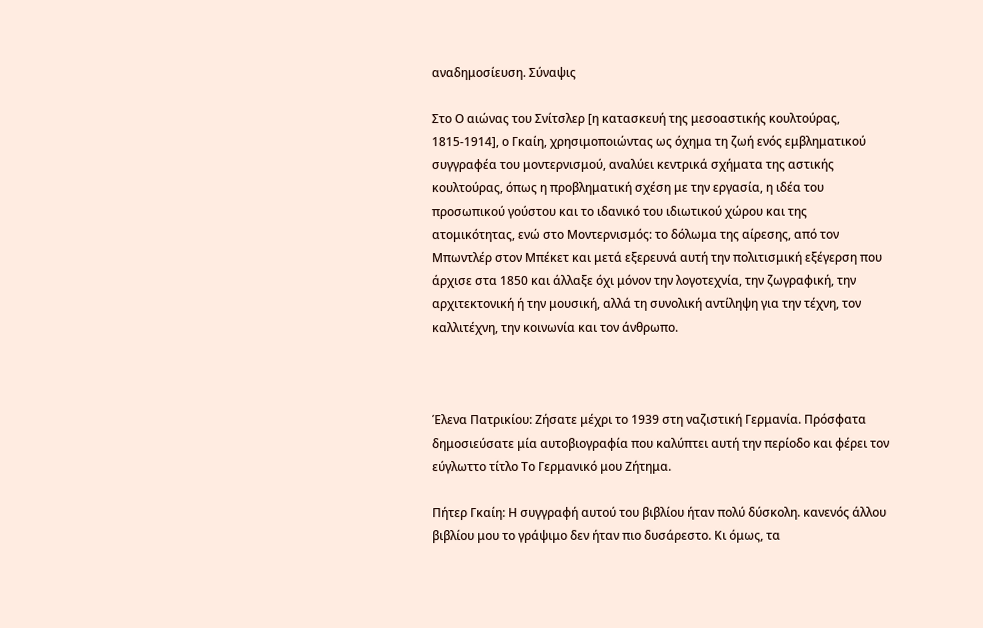αναδημοσίευση. Σύναψις

Στο Ο αιώνας του Σνίτσλερ [η κατασκευή της μεσοαστικής κουλτούρας, 1815-1914], ο Γκαίη, χρησιμοποιώντας ως όχημα τη ζωή ενός εμβληματικού συγγραφέα του μοντερνισμού, αναλύει κεντρικά σχήματα της αστικής κουλτούρας, όπως η προβληματική σχέση με την εργασία, η ιδέα του προσωπικού γούστου και το ιδανικό του ιδιωτικού χώρου και της ατομικότητας, ενώ στο Μοντερνισμός: το δόλωμα της αίρεσης, από τον Μπωντλέρ στον Μπέκετ και μετά εξερευνά αυτή την πολιτισμική εξέγερση που άρχισε στα 1850 και άλλαξε όχι μόνον την λογοτεχνία, την ζωγραφική, την αρχιτεκτονική ή την μουσική, αλλά τη συνολική αντίληψη για την τέχνη, τον καλλιτέχνη, την κοινωνία και τον άνθρωπο.



Έλενα Πατρικίου: Ζήσατε μέχρι το 1939 στη ναζιστική Γερμανία. Πρόσφατα δημοσιεύσατε μία αυτοβιογραφία που καλύπτει αυτή την περίοδο και φέρει τον εύγλωττο τίτλο Το Γερμανικό μου Ζήτημα.

Πήτερ Γκαίη: Η συγγραφή αυτού του βιβλίου ήταν πολύ δύσκολη. κανενός άλλου βιβλίου μου το γράψιμο δεν ήταν πιο δυσάρεστο. Κι όμως, τα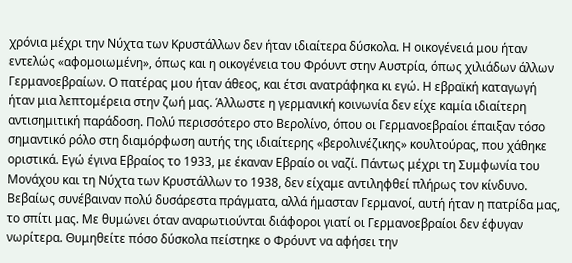χρόνια μέχρι την Νύχτα των Κρυστάλλων δεν ήταν ιδιαίτερα δύσκολα. Η οικογένειά μου ήταν εντελώς «αφομοιωμένη», όπως και η οικογένεια του Φρόυντ στην Αυστρία, όπως χιλιάδων άλλων Γερμανοεβραίων. Ο πατέρας μου ήταν άθεος, και έτσι ανατράφηκα κι εγώ. Η εβραϊκή καταγωγή ήταν μια λεπτομέρεια στην ζωή μας. Άλλωστε η γερμανική κοινωνία δεν είχε καμία ιδιαίτερη αντισημιτική παράδοση. Πολύ περισσότερο στο Βερολίνο, όπου οι Γερμανοεβραίοι έπαιξαν τόσο σημαντικό ρόλο στη διαμόρφωση αυτής της ιδιαίτερης «βερολινέζικης» κουλτούρας, που χάθηκε οριστικά. Εγώ έγινα Εβραίος το 1933, με έκαναν Εβραίο οι ναζί. Πάντως μέχρι τη Συμφωνία του Μονάχου και τη Νύχτα των Κρυστάλλων το 1938, δεν είχαμε αντιληφθεί πλήρως τον κίνδυνο. Βεβαίως συνέβαιναν πολύ δυσάρεστα πράγματα, αλλά ήμασταν Γερμανοί, αυτή ήταν η πατρίδα μας, το σπίτι μας. Με θυμώνει όταν αναρωτιούνται διάφοροι γιατί οι Γερμανοεβραίοι δεν έφυγαν νωρίτερα. Θυμηθείτε πόσο δύσκολα πείστηκε ο Φρόυντ να αφήσει την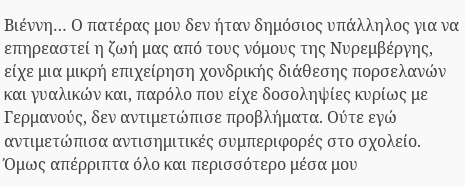Βιέννη… Ο πατέρας μου δεν ήταν δημόσιος υπάλληλος για να επηρεαστεί η ζωή μας από τους νόμους της Νυρεμβέργης, είχε μια μικρή επιχείρηση χονδρικής διάθεσης πορσελανών και γυαλικών και, παρόλο που είχε δοσοληψίες κυρίως με Γερμανούς, δεν αντιμετώπισε προβλήματα. Ούτε εγώ αντιμετώπισα αντισημιτικές συμπεριφορές στο σχολείο. Όμως απέρριπτα όλο και περισσότερο μέσα μου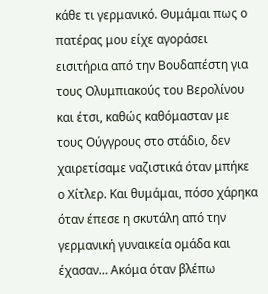κάθε τι γερμανικό. Θυμάμαι πως ο πατέρας μου είχε αγοράσει εισιτήρια από την Βουδαπέστη για τους Ολυμπιακούς του Βερολίνου και έτσι, καθώς καθόμασταν με τους Ούγγρους στο στάδιο, δεν χαιρετίσαμε ναζιστικά όταν μπήκε ο Χίτλερ. Και θυμάμαι, πόσο χάρηκα όταν έπεσε η σκυτάλη από την γερμανική γυναικεία ομάδα και έχασαν… Ακόμα όταν βλέπω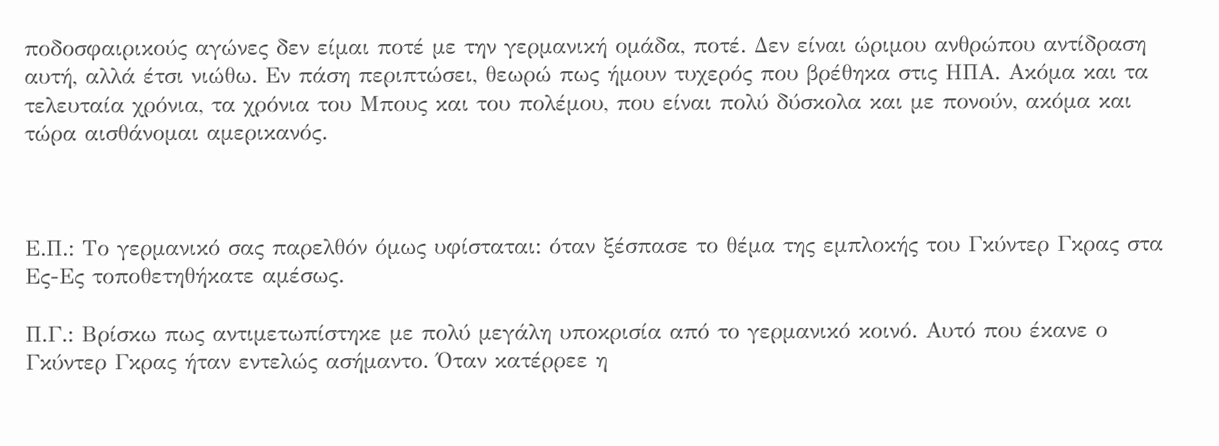ποδοσφαιρικούς αγώνες δεν είμαι ποτέ με την γερμανική ομάδα, ποτέ. Δεν είναι ώριμου ανθρώπου αντίδραση αυτή, αλλά έτσι νιώθω. Εν πάση περιπτώσει, θεωρώ πως ήμουν τυχερός που βρέθηκα στις ΗΠΑ. Ακόμα και τα τελευταία χρόνια, τα χρόνια του Μπους και του πολέμου, που είναι πολύ δύσκολα και με πονούν, ακόμα και τώρα αισθάνομαι αμερικανός.



Ε.Π.: Το γερμανικό σας παρελθόν όμως υφίσταται: όταν ξέσπασε το θέμα της εμπλοκής του Γκύντερ Γκρας στα Ες-Ες τοποθετηθήκατε αμέσως.

Π.Γ.: Βρίσκω πως αντιμετωπίστηκε με πολύ μεγάλη υποκρισία από το γερμανικό κοινό. Αυτό που έκανε ο Γκύντερ Γκρας ήταν εντελώς ασήμαντο. Όταν κατέρρεε η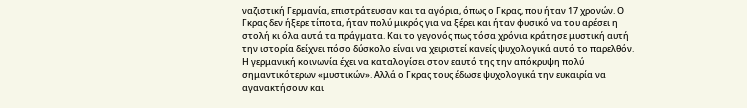ναζιστική Γερμανία, επιστράτευσαν και τα αγόρια, όπως ο Γκρας, που ήταν 17 χρονών. Ο Γκρας δεν ήξερε τίποτα, ήταν πολύ μικρός για να ξέρει και ήταν φυσικό να του αρέσει η στολή κι όλα αυτά τα πράγματα. Και το γεγονός πως τόσα χρόνια κράτησε μυστική αυτή την ιστορία δείχνει πόσο δύσκολο είναι να χειριστεί κανείς ψυχολογικά αυτό το παρελθόν. Η γερμανική κοινωνία έχει να καταλογίσει στον εαυτό της την απόκρυψη πολύ σημαντικότερων «μυστικών». Αλλά ο Γκρας τους έδωσε ψυχολογικά την ευκαιρία να αγανακτήσουν και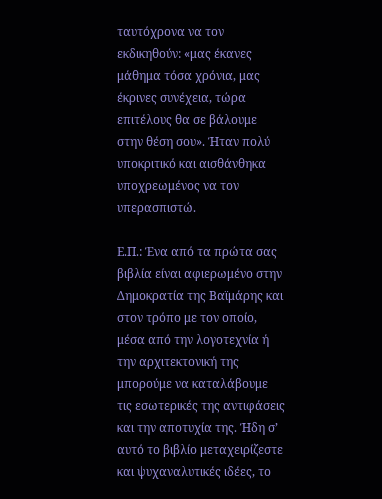ταυτόχρονα να τον εκδικηθούν: «μας έκανες μάθημα τόσα χρόνια, μας έκρινες συνέχεια, τώρα επιτέλους θα σε βάλουμε στην θέση σου». Ήταν πολύ υποκριτικό και αισθάνθηκα υποχρεωμένος να τον υπερασπιστώ.

Ε.Π.: Ένα από τα πρώτα σας βιβλία είναι αφιερωμένο στην Δημοκρατία της Βαϊμάρης και στον τρόπο με τον οποίο, μέσα από την λογοτεχνία ή την αρχιτεκτονική της μπορούμε να καταλάβουμε τις εσωτερικές της αντιφάσεις και την αποτυχία της. Ήδη σ’ αυτό το βιβλίο μεταχειρίζεστε και ψυχαναλυτικές ιδέες, το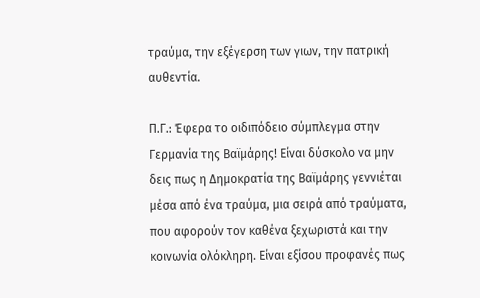τραύμα, την εξέγερση των γιων, την πατρική αυθεντία.

Π.Γ.: Έφερα το οιδιπόδειο σύμπλεγμα στην Γερμανία της Βαϊμάρης! Είναι δύσκολο να μην δεις πως η Δημοκρατία της Βαϊμάρης γεννιέται μέσα από ένα τραύμα, μια σειρά από τραύματα, που αφορούν τον καθένα ξεχωριστά και την κοινωνία ολόκληρη. Είναι εξίσου προφανές πως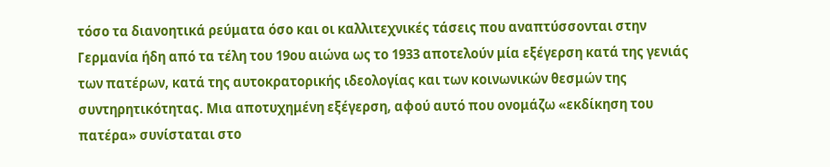τόσο τα διανοητικά ρεύματα όσο και οι καλλιτεχνικές τάσεις που αναπτύσσονται στην Γερμανία ήδη από τα τέλη του 19ου αιώνα ως το 1933 αποτελούν μία εξέγερση κατά της γενιάς των πατέρων, κατά της αυτοκρατορικής ιδεολογίας και των κοινωνικών θεσμών της συντηρητικότητας. Μια αποτυχημένη εξέγερση, αφού αυτό που ονομάζω «εκδίκηση του πατέρα» συνίσταται στο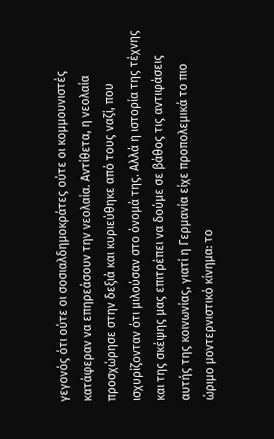γεγονός ότι ούτε οι σοσιαλδημοκράτες ούτε οι κομμουνιστές κατάφεραν να επηρεάσουν την νεολαία. Αντίθετα, η νεολαία προσχώρησε στην δεξιά και κυριεύθηκε από τους ναζί, που ισχυρίζονταν ότι μιλούσαν στο όνομά της. Αλλά η ιστορία της τέχνης και της σκέψης μας επιτρέπει να δούμε σε βάθος τις αντιφάσεις αυτής της κοινωνίας, γιατί η Γερμανία είχε προπολεμικά το πιο ώριμο μοντερνιστικό κίνημα: το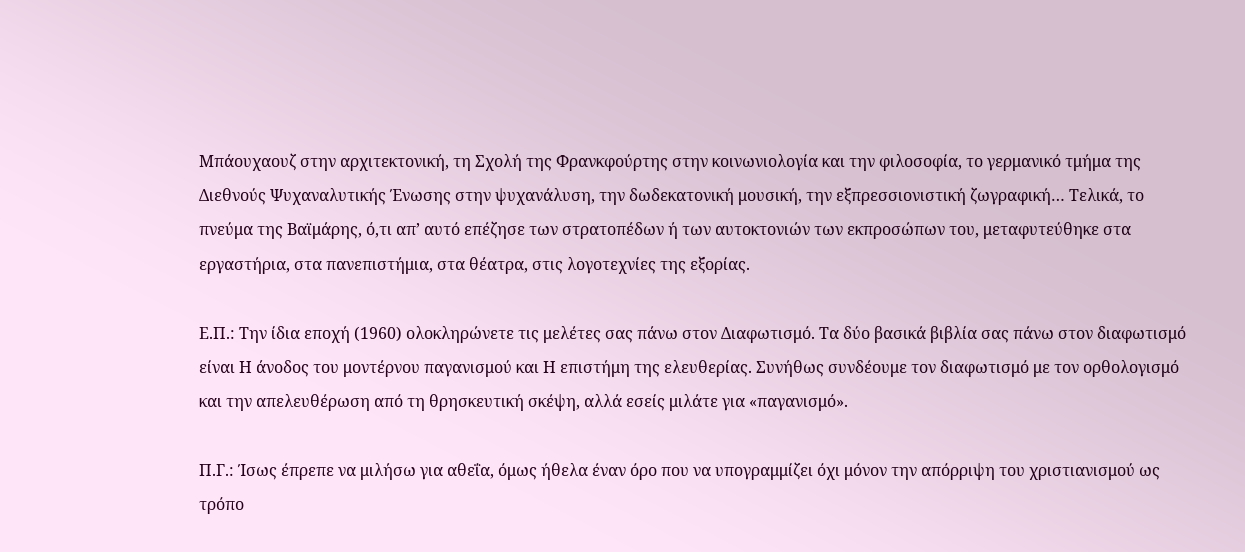Μπάουχαουζ στην αρχιτεκτονική, τη Σχολή της Φρανκφούρτης στην κοινωνιολογία και την φιλοσοφία, το γερμανικό τμήμα της Διεθνούς Ψυχαναλυτικής Ένωσης στην ψυχανάλυση, την δωδεκατονική μουσική, την εξπρεσσιονιστική ζωγραφική… Τελικά, το πνεύμα της Βαϊμάρης, ό,τι απ’ αυτό επέζησε των στρατοπέδων ή των αυτοκτονιών των εκπροσώπων του, μεταφυτεύθηκε στα εργαστήρια, στα πανεπιστήμια, στα θέατρα, στις λογοτεχνίες της εξορίας.

Ε.Π.: Την ίδια εποχή (1960) ολοκληρώνετε τις μελέτες σας πάνω στον Διαφωτισμό. Τα δύο βασικά βιβλία σας πάνω στον διαφωτισμό είναι Η άνοδος του μοντέρνου παγανισμού και Η επιστήμη της ελευθερίας. Συνήθως συνδέουμε τον διαφωτισμό με τον ορθολογισμό και την απελευθέρωση από τη θρησκευτική σκέψη, αλλά εσείς μιλάτε για «παγανισμό».

Π.Γ.: Ίσως έπρεπε να μιλήσω για αθεΐα, όμως ήθελα έναν όρο που να υπογραμμίζει όχι μόνον την απόρριψη του χριστιανισμού ως τρόπο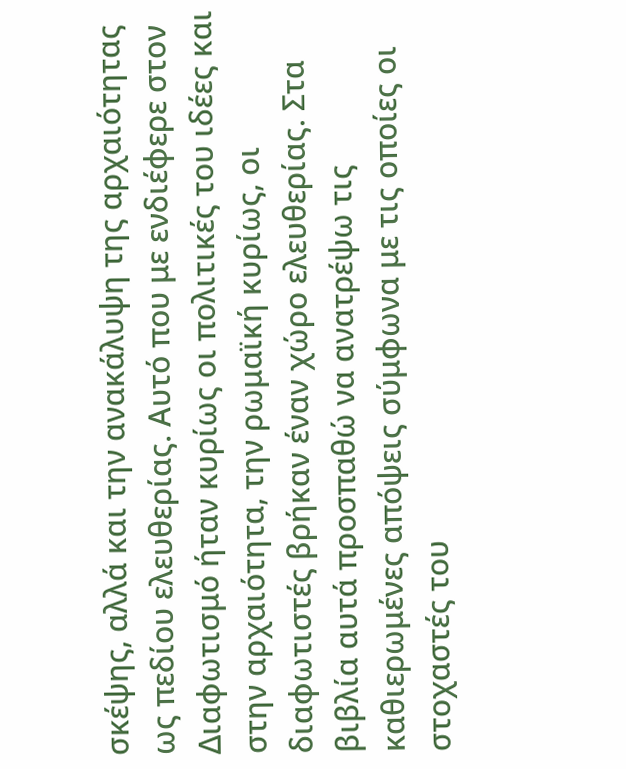σκέψης, αλλά και την ανακάλυψη της αρχαιότητας ως πεδίου ελευθερίας. Αυτό που με ενδιέφερε στον Διαφωτισμό ήταν κυρίως οι πολιτικές του ιδέες και στην αρχαιότητα, την ρωμαϊκή κυρίως, οι διαφωτιστές βρήκαν έναν χώρο ελευθερίας. Στα βιβλία αυτά προσπαθώ να ανατρέψω τις καθιερωμένες απόψεις σύμφωνα με τις οποίες οι στοχαστές του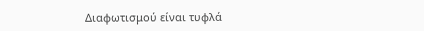Διαφωτισμού είναι τυφλά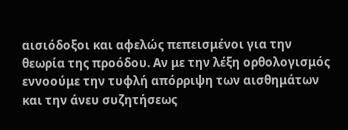αισιόδοξοι και αφελώς πεπεισμένοι για την θεωρία της προόδου. Αν με την λέξη ορθολογισμός εννοούμε την τυφλή απόρριψη των αισθημάτων και την άνευ συζητήσεως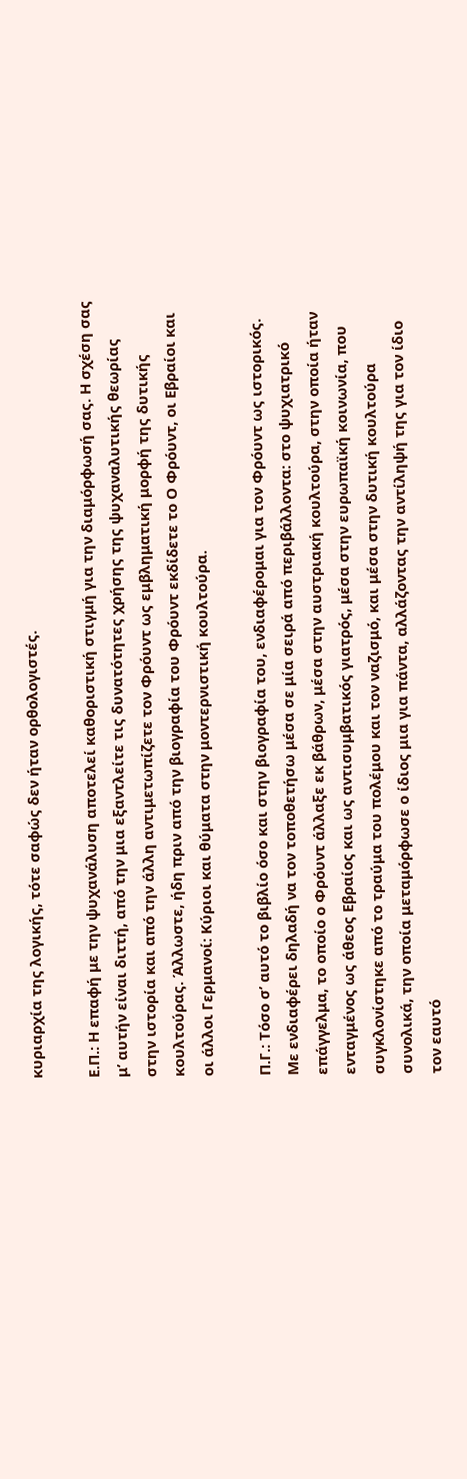κυριαρχία της λογικής, τότε σαφώς δεν ήταν ορθολογιστές.

Ε.Π.: Η επαφή με την ψυχανάλυση αποτελεί καθοριστική στιγμή για την διαμόρφωσή σας. Η σχέση σας μ’ αυτήν είναι διττή, από την μια εξαντλείτε τις δυνατότητες χρήσης της ψυχαναλυτικής θεωρίας στην ιστορία και από την άλλη αντιμετωπίζετε τον Φρόυντ ως εμβληματική μορφή της δυτικής κουλτούρας. Άλλωστε, ήδη πριν από την βιογραφία του Φρόυντ εκδίδετε το Ο Φρόυντ, οι Εβραίοι και οι άλλοι Γερμανοί: Κύριοι και θύματα στην μοντερνιστική κουλτούρα.

Π.Γ.: Τόσο σ’ αυτό το βιβλίο όσο και στην βιογραφία του, ενδιαφέρομαι για τον Φρόυντ ως ιστορικός. Με ενδιαφέρει δηλαδή να τον τοποθετήσω μέσα σε μία σειρά από περιβάλλοντα: στο ψυχιατρικό επάγγελμα, το οποίο ο Φρόυντ άλλαξε εκ βάθρων, μέσα στην αυστριακή κουλτούρα, στην οποία ήταν ενταγμένος ως άθεος Εβραίος και ως αντισυμβατικός γιατρός, μέσα στην ευρωπαϊκή κοινωνία, που συγκλονίστηκε από το τραύμα του πολέμου και τον ναζισμό, και μέσα στην δυτική κουλτούρα συνολικά, την οποία μεταμόρφωσε ο ίδιος μια για πάντα, αλλάζοντας την αντίληψή της για τον ίδιο τον εαυτό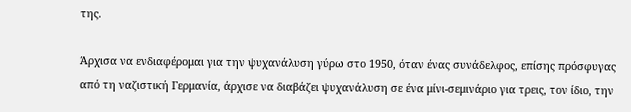της.

Άρχισα να ενδιαφέρομαι για την ψυχανάλυση γύρω στο 1950, όταν ένας συνάδελφος, επίσης πρόσφυγας από τη ναζιστική Γερμανία, άρχισε να διαβάζει ψυχανάλυση σε ένα μίνι-σεμινάριο για τρεις, τον ίδιο, την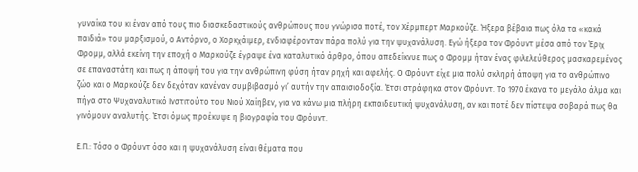γυναίκα του κι έναν από τους πιο διασκεδαστικούς ανθρώπους που γνώρισα ποτέ, τον Χέρμπερτ Μαρκούζε. Ήξερα βέβαια πως όλα τα «κακά παιδιά» του μαρξισμού, ο Αντόρνο, ο Χορκχάιμερ, ενδιαφέρονταν πάρα πολύ για την ψυχανάλυση. Εγώ ήξερα τον Φρόυντ μέσα από τον Έριχ Φρομμ, αλλά εκείνη την εποχή ο Μαρκούζε έγραψε ένα καταλυτικό άρθρο, όπου απεδείκνυε πως ο Φρομμ ήταν ένας φιλελεύθερος μασκαρεμένος σε επαναστάτη και πως η άποψή του για την ανθρώπινη φύση ήταν ρηχή και αφελής. Ο Φρόυντ είχε μια πολύ σκληρή άποψη για το ανθρώπινο ζώο και ο Μαρκούζε δεν δεχόταν κανέναν συμβιβασμό γι’ αυτήν την απαισιοδοξία. Έτσι στράφηκα στον Φρόυντ. Το 1970 έκανα το μεγάλο άλμα και πήγα στο Ψυχαναλυτικό Ινστιτούτο του Νιού Χαίηβεν, για να κάνω μια πλήρη εκπαιδευτική ψυχανάλυση, αν και ποτέ δεν πίστεψα σοβαρά πως θα γινόμουν αναλυτής. Έτσι όμως προέκυψε η βιογραφία του Φρόυντ.

Ε.Π.: Τόσο ο Φρόυντ όσο και η ψυχανάλυση είναι θέματα που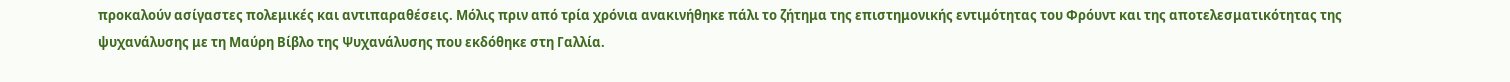προκαλούν ασίγαστες πολεμικές και αντιπαραθέσεις. Μόλις πριν από τρία χρόνια ανακινήθηκε πάλι το ζήτημα της επιστημονικής εντιμότητας του Φρόυντ και της αποτελεσματικότητας της ψυχανάλυσης με τη Μαύρη Βίβλο της Ψυχανάλυσης που εκδόθηκε στη Γαλλία.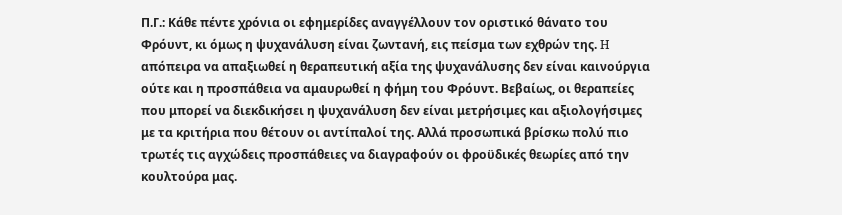Π.Γ.: Κάθε πέντε χρόνια οι εφημερίδες αναγγέλλουν τον οριστικό θάνατο του Φρόυντ, κι όμως η ψυχανάλυση είναι ζωντανή, εις πείσμα των εχθρών της. H απόπειρα να απαξιωθεί η θεραπευτική αξία της ψυχανάλυσης δεν είναι καινούργια ούτε και η προσπάθεια να αμαυρωθεί η φήμη του Φρόυντ. Βεβαίως, οι θεραπείες που μπορεί να διεκδικήσει η ψυχανάλυση δεν είναι μετρήσιμες και αξιολογήσιμες με τα κριτήρια που θέτουν οι αντίπαλοί της. Αλλά προσωπικά βρίσκω πολύ πιο τρωτές τις αγχώδεις προσπάθειες να διαγραφούν οι φροϋδικές θεωρίες από την κουλτούρα μας.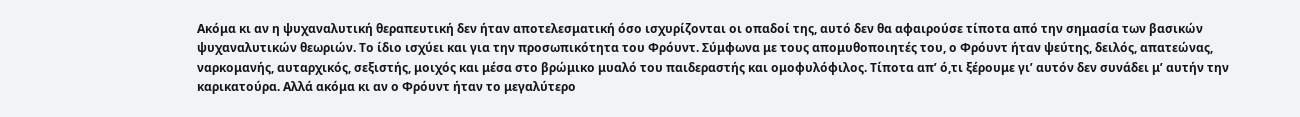Ακόμα κι αν η ψυχαναλυτική θεραπευτική δεν ήταν αποτελεσματική όσο ισχυρίζονται οι οπαδοί της, αυτό δεν θα αφαιρούσε τίποτα από την σημασία των βασικών ψυχαναλυτικών θεωριών. Το ίδιο ισχύει και για την προσωπικότητα του Φρόυντ. Σύμφωνα με τους απομυθοποιητές του, ο Φρόυντ ήταν ψεύτης, δειλός, απατεώνας, ναρκομανής, αυταρχικός, σεξιστής, μοιχός και μέσα στο βρώμικο μυαλό του παιδεραστής και ομοφυλόφιλος. Τίποτα απ’ ό,τι ξέρουμε γι’ αυτόν δεν συνάδει μ’ αυτήν την καρικατούρα. Αλλά ακόμα κι αν ο Φρόυντ ήταν το μεγαλύτερο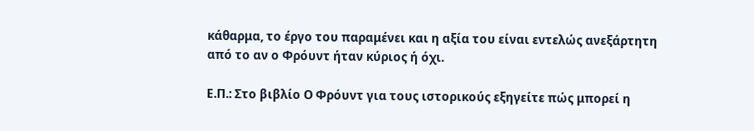κάθαρμα, το έργο του παραμένει και η αξία του είναι εντελώς ανεξάρτητη από το αν ο Φρόυντ ήταν κύριος ή όχι.

Ε.Π.: Στο βιβλίο Ο Φρόυντ για τους ιστορικούς εξηγείτε πώς μπορεί η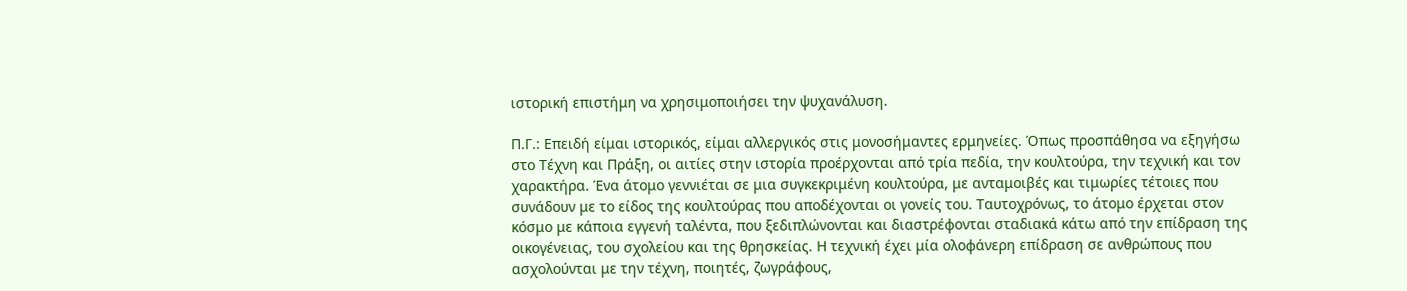ιστορική επιστήμη να χρησιμοποιήσει την ψυχανάλυση.

Π.Γ.: Επειδή είμαι ιστορικός, είμαι αλλεργικός στις μονοσήμαντες ερμηνείες. Όπως προσπάθησα να εξηγήσω στο Τέχνη και Πράξη, οι αιτίες στην ιστορία προέρχονται από τρία πεδία, την κουλτούρα, την τεχνική και τον χαρακτήρα. Ένα άτομο γεννιέται σε μια συγκεκριμένη κουλτούρα, με ανταμοιβές και τιμωρίες τέτοιες που συνάδουν με το είδος της κουλτούρας που αποδέχονται οι γονείς του. Ταυτοχρόνως, το άτομο έρχεται στον κόσμο με κάποια εγγενή ταλέντα, που ξεδιπλώνονται και διαστρέφονται σταδιακά κάτω από την επίδραση της οικογένειας, του σχολείου και της θρησκείας. Η τεχνική έχει μία ολοφάνερη επίδραση σε ανθρώπους που ασχολούνται με την τέχνη, ποιητές, ζωγράφους,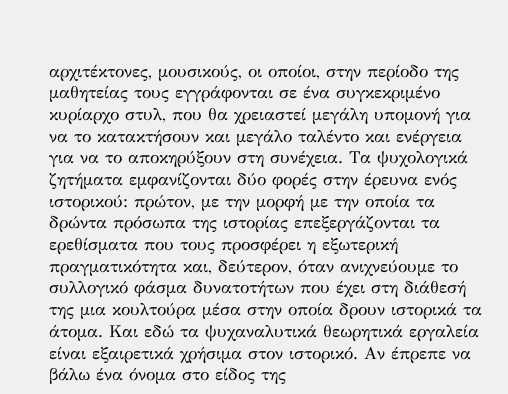αρχιτέκτονες, μουσικούς, οι οποίοι, στην περίοδο της μαθητείας τους εγγράφονται σε ένα συγκεκριμένο κυρίαρχο στυλ, που θα χρειαστεί μεγάλη υπομονή για να το κατακτήσουν και μεγάλο ταλέντο και ενέργεια για να το αποκηρύξουν στη συνέχεια. Τα ψυχολογικά ζητήματα εμφανίζονται δύο φορές στην έρευνα ενός ιστορικού: πρώτον, με την μορφή με την οποία τα δρώντα πρόσωπα της ιστορίας επεξεργάζονται τα ερεθίσματα που τους προσφέρει η εξωτερική πραγματικότητα και, δεύτερον, όταν ανιχνεύουμε το συλλογικό φάσμα δυνατοτήτων που έχει στη διάθεσή της μια κουλτούρα μέσα στην οποία δρουν ιστορικά τα άτομα. Και εδώ τα ψυχαναλυτικά θεωρητικά εργαλεία είναι εξαιρετικά χρήσιμα στον ιστορικό. Αν έπρεπε να βάλω ένα όνομα στο είδος της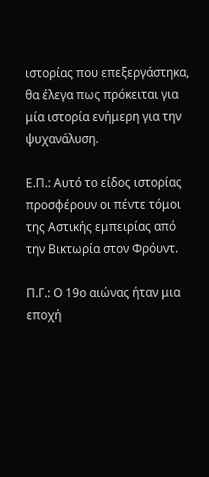ιστορίας που επεξεργάστηκα, θα έλεγα πως πρόκειται για μία ιστορία ενήμερη για την ψυχανάλυση.

Ε.Π.: Αυτό το είδος ιστορίας προσφέρουν οι πέντε τόμοι της Αστικής εμπειρίας από την Βικτωρία στον Φρόυντ.

Π.Γ.: Ο 19ο αιώνας ήταν μια εποχή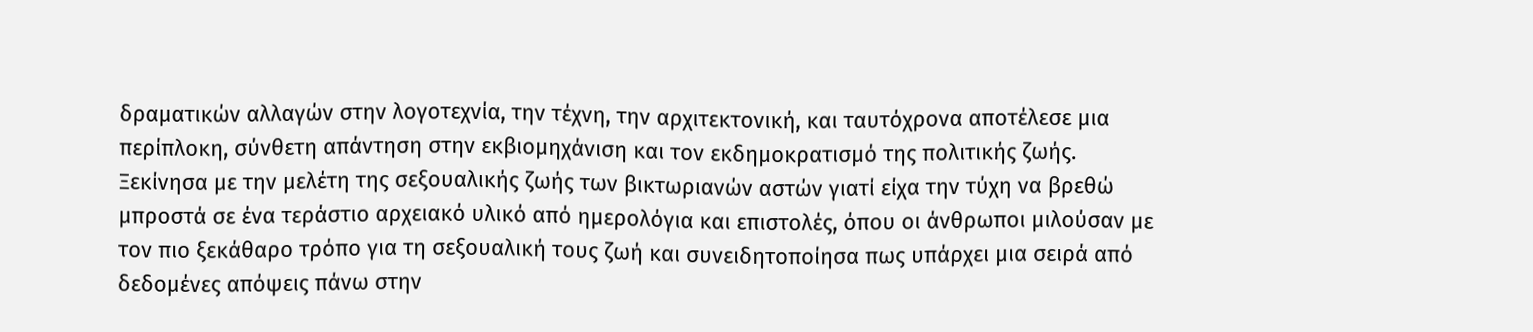δραματικών αλλαγών στην λογοτεχνία, την τέχνη, την αρχιτεκτονική, και ταυτόχρονα αποτέλεσε μια περίπλοκη, σύνθετη απάντηση στην εκβιομηχάνιση και τον εκδημοκρατισμό της πολιτικής ζωής. Ξεκίνησα με την μελέτη της σεξουαλικής ζωής των βικτωριανών αστών γιατί είχα την τύχη να βρεθώ μπροστά σε ένα τεράστιο αρχειακό υλικό από ημερολόγια και επιστολές, όπου οι άνθρωποι μιλούσαν με τον πιο ξεκάθαρο τρόπο για τη σεξουαλική τους ζωή και συνειδητοποίησα πως υπάρχει μια σειρά από δεδομένες απόψεις πάνω στην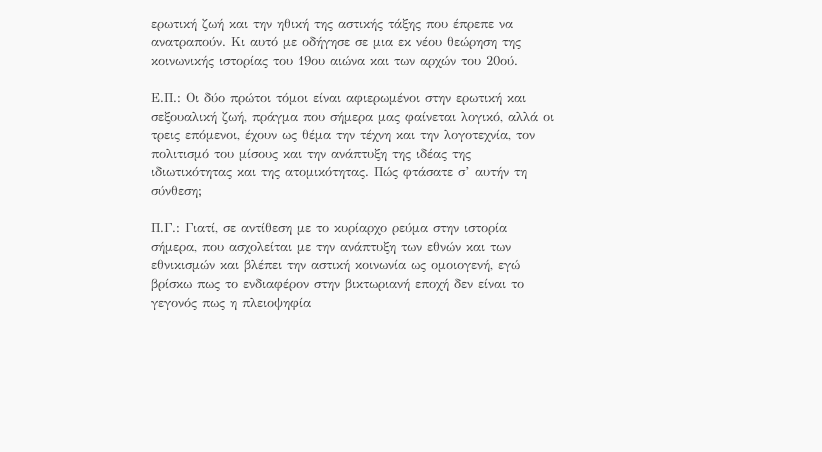ερωτική ζωή και την ηθική της αστικής τάξης που έπρεπε να ανατραπούν. Κι αυτό με οδήγησε σε μια εκ νέου θεώρηση της κοινωνικής ιστορίας του 19ου αιώνα και των αρχών του 20ού.

Ε.Π.: Οι δύο πρώτοι τόμοι είναι αφιερωμένοι στην ερωτική και σεξουαλική ζωή, πράγμα που σήμερα μας φαίνεται λογικό, αλλά οι τρεις επόμενοι, έχουν ως θέμα την τέχνη και την λογοτεχνία, τον πολιτισμό του μίσους και την ανάπτυξη της ιδέας της ιδιωτικότητας και της ατομικότητας. Πώς φτάσατε σ’ αυτήν τη σύνθεση;

Π.Γ.: Γιατί, σε αντίθεση με το κυρίαρχο ρεύμα στην ιστορία σήμερα, που ασχολείται με την ανάπτυξη των εθνών και των εθνικισμών και βλέπει την αστική κοινωνία ως ομοιογενή, εγώ βρίσκω πως το ενδιαφέρον στην βικτωριανή εποχή δεν είναι το γεγονός πως η πλειοψηφία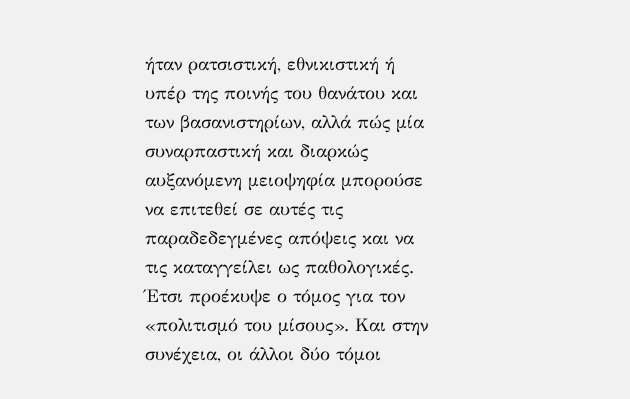ήταν ρατσιστική, εθνικιστική ή υπέρ της ποινής του θανάτου και των βασανιστηρίων, αλλά πώς μία συναρπαστική και διαρκώς αυξανόμενη μειοψηφία μπορούσε να επιτεθεί σε αυτές τις παραδεδεγμένες απόψεις και να τις καταγγείλει ως παθολογικές. Έτσι προέκυψε ο τόμος για τον «πολιτισμό του μίσους». Και στην συνέχεια, οι άλλοι δύο τόμοι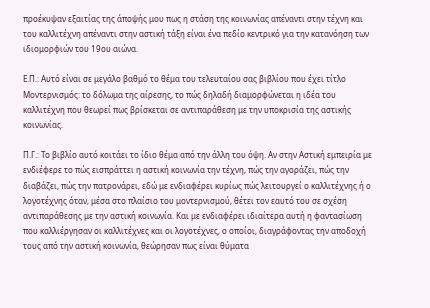προέκυψαν εξαιτίας της άποψής μου πως η στάση της κοινωνίας απέναντι στην τέχνη και του καλλιτέχνη απέναντι στην αστική τάξη είναι ένα πεδίο κεντρικό για την κατανόηση των ιδιομορφιών του 19ου αιώνα.

Ε.Π.: Αυτό είναι σε μεγάλο βαθμό το θέμα του τελευταίου σας βιβλίου που έχει τίτλο Μοντερνισμός: το δόλωμα της αίρεσης, το πώς δηλαδή διαμορφώνεται η ιδέα του καλλιτέχνη που θεωρεί πως βρίσκεται σε αντιπαράθεση με την υποκρισία της αστικής κοινωνίας.

Π.Γ.: Το βιβλίο αυτό κοιτάει το ίδιο θέμα από την άλλη του όψη. Αν στην Αστική εμπειρία με ενδιέφερε το πώς εισπράττει η αστική κοινωνία την τέχνη, πώς την αγοράζει, πώς την διαβάζει, πώς την πατρονάρει, εδώ με ενδιαφέρει κυρίως πώς λειτουργεί ο καλλιτέχνης ή ο λογοτέχνης όταν, μέσα στο πλαίσιο του μοντερνισμού, θέτει τον εαυτό του σε σχέση αντιπαράθεσης με την αστική κοινωνία. Και με ενδιαφέρει ιδιαίτερα αυτή η φαντασίωση που καλλιέργησαν οι καλλιτέχνες και οι λογοτέχνες, ο οποίοι, διαγράφοντας την αποδοχή τους από την αστική κοινωνία, θεώρησαν πως είναι θύματα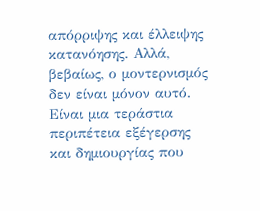απόρριψης και έλλειψης κατανόησης. Αλλά, βεβαίως, ο μοντερνισμός δεν είναι μόνον αυτό. Είναι μια τεράστια περιπέτεια εξέγερσης και δημιουργίας που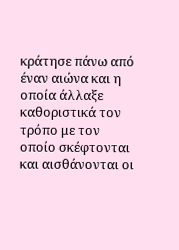κράτησε πάνω από έναν αιώνα και η οποία άλλαξε καθοριστικά τον τρόπο με τον οποίο σκέφτονται και αισθάνονται οι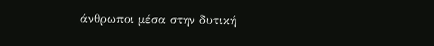άνθρωποι μέσα στην δυτική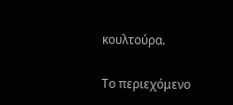κουλτούρα.

Το περιεχόμενο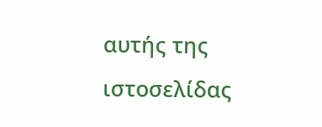αυτής της ιστοσελίδας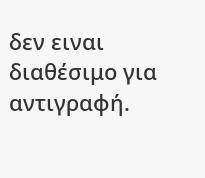δεν ειναι διαθέσιμο για αντιγραφή.